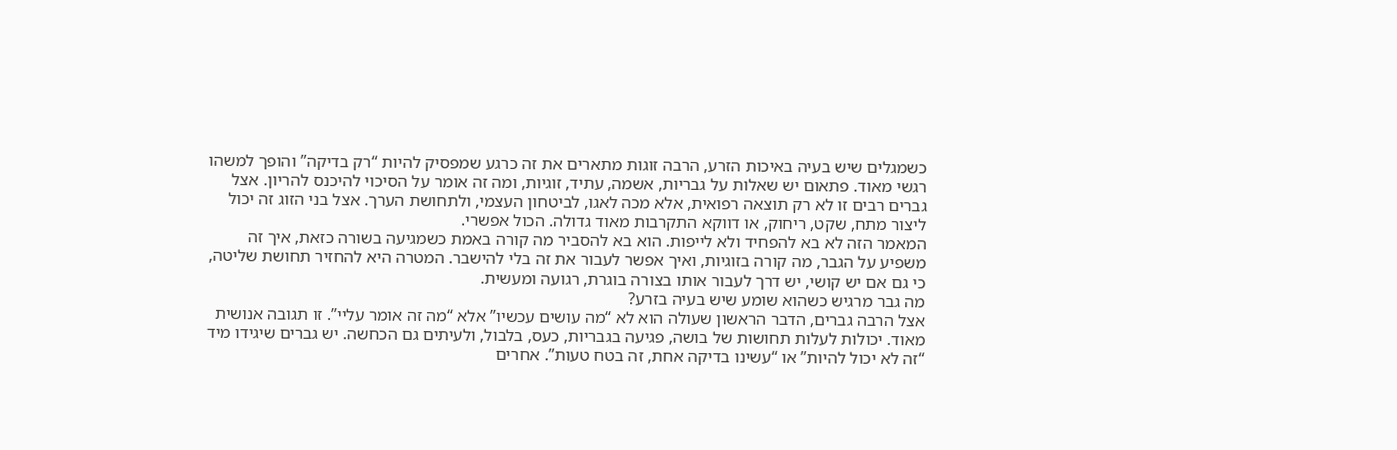כשמגלים שיש בעיה באיכות הזרע, הרבה זוגות מתארים את זה כרגע שמפסיק להיות “רק בדיקה” והופך למשהו רגשי מאוד. פתאום יש שאלות על גבריות, אשמה, עתיד, זוגיות, ומה זה אומר על הסיכוי להיכנס להריון. אצל גברים רבים זו לא רק תוצאה רפואית, אלא מכה לאגו, לביטחון העצמי, ולתחושת הערך. אצל בני הזוג זה יכול ליצור מתח, שקט, ריחוק, או דווקא התקרבות מאוד גדולה. הכול אפשרי.
המאמר הזה לא בא להפחיד ולא לייפות. הוא בא להסביר מה קורה באמת כשמגיעה בשורה כזאת, איך זה משפיע על הגבר, מה קורה בזוגיות, ואיך אפשר לעבור את זה בלי להישבר. המטרה היא להחזיר תחושת שליטה, כי גם אם יש קושי, יש דרך לעבור אותו בצורה בוגרת, רגועה ומעשית.
מה גבר מרגיש כשהוא שומע שיש בעיה בזרע?
אצל הרבה גברים, הדבר הראשון שעולה הוא לא “מה עושים עכשיו” אלא “מה זה אומר עליי”. זו תגובה אנושית מאוד. יכולות לעלות תחושות של בושה, פגיעה בגבריות, כעס, בלבול, ולעיתים גם הכחשה. יש גברים שיגידו מיד “זה לא יכול להיות” או “עשינו בדיקה אחת, זה בטח טעות”. אחרים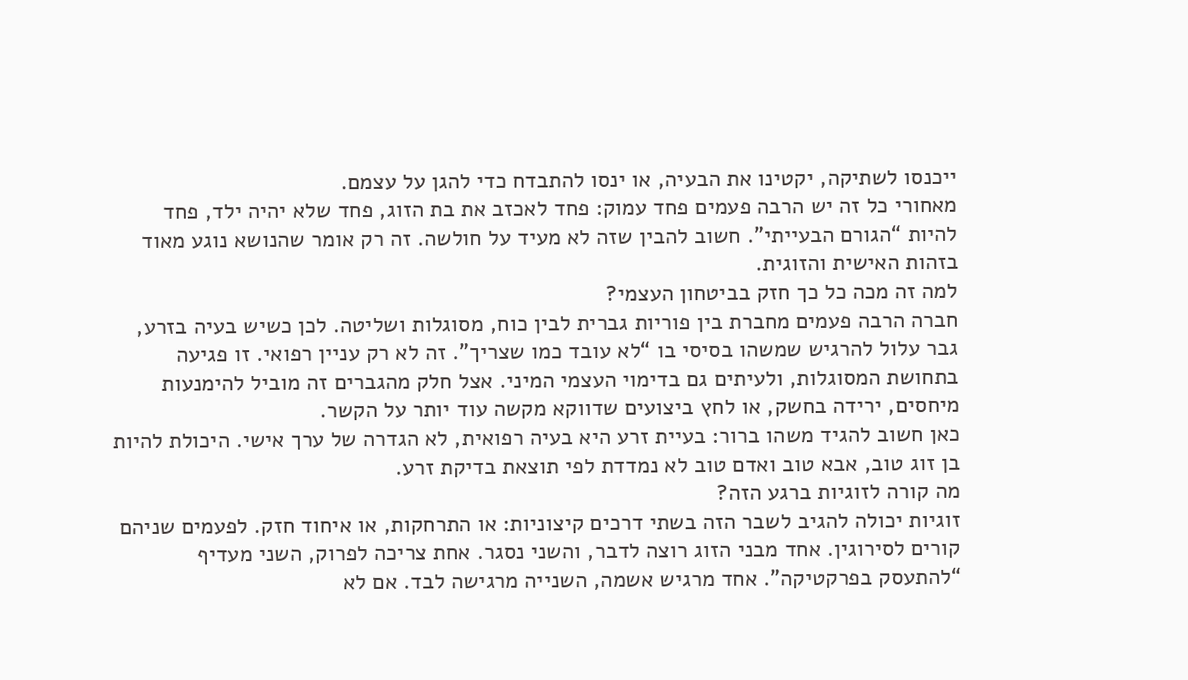ייכנסו לשתיקה, יקטינו את הבעיה, או ינסו להתבדח כדי להגן על עצמם.
מאחורי כל זה יש הרבה פעמים פחד עמוק: פחד לאכזב את בת הזוג, פחד שלא יהיה ילד, פחד להיות “הגורם הבעייתי”. חשוב להבין שזה לא מעיד על חולשה. זה רק אומר שהנושא נוגע מאוד בזהות האישית והזוגית.
למה זה מכה כל כך חזק בביטחון העצמי?
חברה הרבה פעמים מחברת בין פוריות גברית לבין כוח, מסוגלות ושליטה. לכן כשיש בעיה בזרע, גבר עלול להרגיש שמשהו בסיסי בו “לא עובד כמו שצריך”. זה לא רק עניין רפואי. זו פגיעה בתחושת המסוגלות, ולעיתים גם בדימוי העצמי המיני. אצל חלק מהגברים זה מוביל להימנעות מיחסים, ירידה בחשק, או לחץ ביצועים שדווקא מקשה עוד יותר על הקשר.
כאן חשוב להגיד משהו ברור: בעיית זרע היא בעיה רפואית, לא הגדרה של ערך אישי. היכולת להיות בן זוג טוב, אבא טוב ואדם טוב לא נמדדת לפי תוצאת בדיקת זרע.
מה קורה לזוגיות ברגע הזה?
זוגיות יכולה להגיב לשבר הזה בשתי דרכים קיצוניות: או התרחקות, או איחוד חזק. לפעמים שניהם קורים לסירוגין. אחד מבני הזוג רוצה לדבר, והשני נסגר. אחת צריכה לפרוק, השני מעדיף “להתעסק בפרקטיקה”. אחד מרגיש אשמה, השנייה מרגישה לבד. אם לא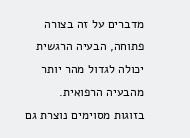מדברים על זה בצורה פתוחה, הבעיה הרגשית יכולה לגדול מהר יותר מהבעיה הרפואית.
בזוגות מסוימים נוצרת גם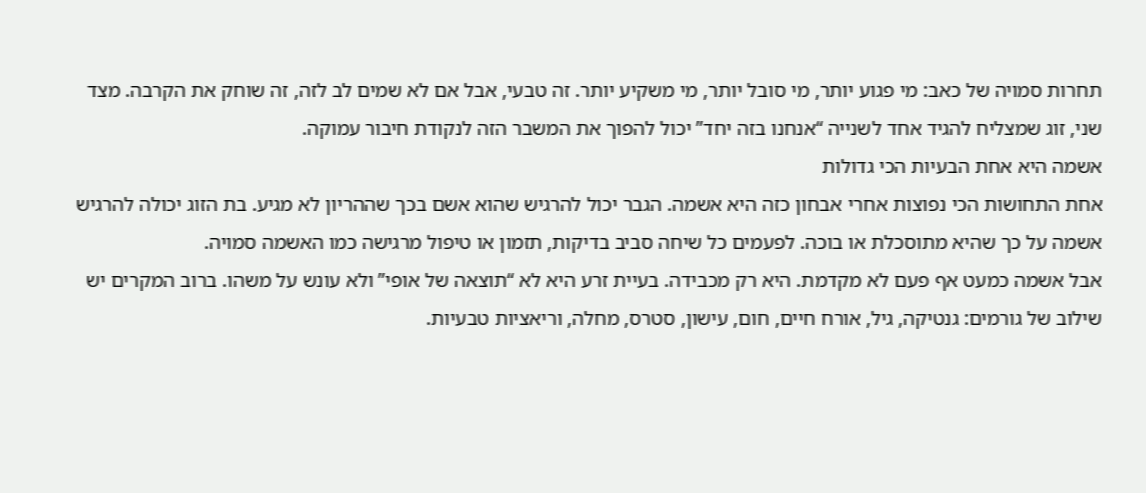תחרות סמויה של כאב: מי פגוע יותר, מי סובל יותר, מי משקיע יותר. זה טבעי, אבל אם לא שמים לב לזה, זה שוחק את הקרבה. מצד שני, זוג שמצליח להגיד אחד לשנייה “אנחנו בזה יחד” יכול להפוך את המשבר הזה לנקודת חיבור עמוקה.
אשמה היא אחת הבעיות הכי גדולות
אחת התחושות הכי נפוצות אחרי אבחון כזה היא אשמה. הגבר יכול להרגיש שהוא אשם בכך שההריון לא מגיע. בת הזוג יכולה להרגיש אשמה על כך שהיא מתוסכלת או בוכה. לפעמים כל שיחה סביב בדיקות, תזמון או טיפול מרגישה כמו האשמה סמויה.
אבל אשמה כמעט אף פעם לא מקדמת. היא רק מכבידה. בעיית זרע היא לא “תוצאה של אופי” ולא עונש על משהו. ברוב המקרים יש שילוב של גורמים: גנטיקה, גיל, אורח חיים, חום, עישון, סטרס, מחלה, וריאציות טבעיות.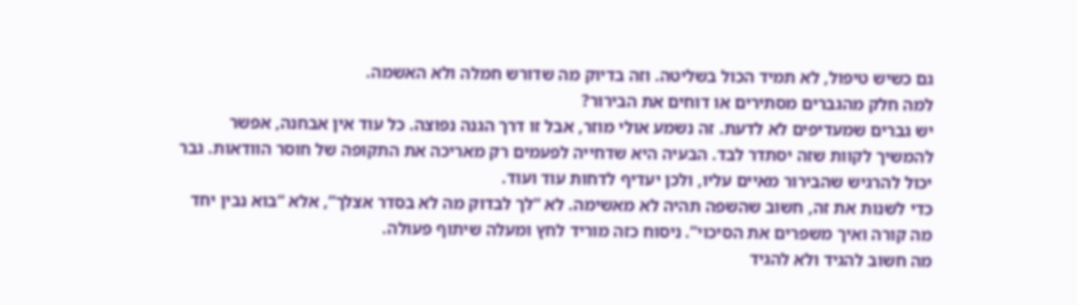גם כשיש טיפול, לא תמיד הכול בשליטה. וזה בדיוק מה שדורש חמלה ולא האשמה.
למה חלק מהגברים מסתירים או דוחים את הבירור?
יש גברים שמעדיפים לא לדעת. זה נשמע אולי מוזר, אבל זו דרך הגנה נפוצה. כל עוד אין אבחנה, אפשר להמשיך לקוות שזה יסתדר לבד. הבעיה היא שדחייה לפעמים רק מאריכה את התקופה של חוסר הוודאות. גבר יכול להרגיש שהבירור מאיים עליו, ולכן יעדיף לדחות עוד ועוד.
כדי לשנות את זה, חשוב שהשפה תהיה לא מאשימה. לא “לך לבדוק מה לא בסדר אצלך”, אלא “בוא נבין יחד מה קורה ואיך משפרים את הסיכוי”. ניסוח כזה מוריד לחץ ומעלה שיתוף פעולה.
מה חשוב להגיד ולא להגיד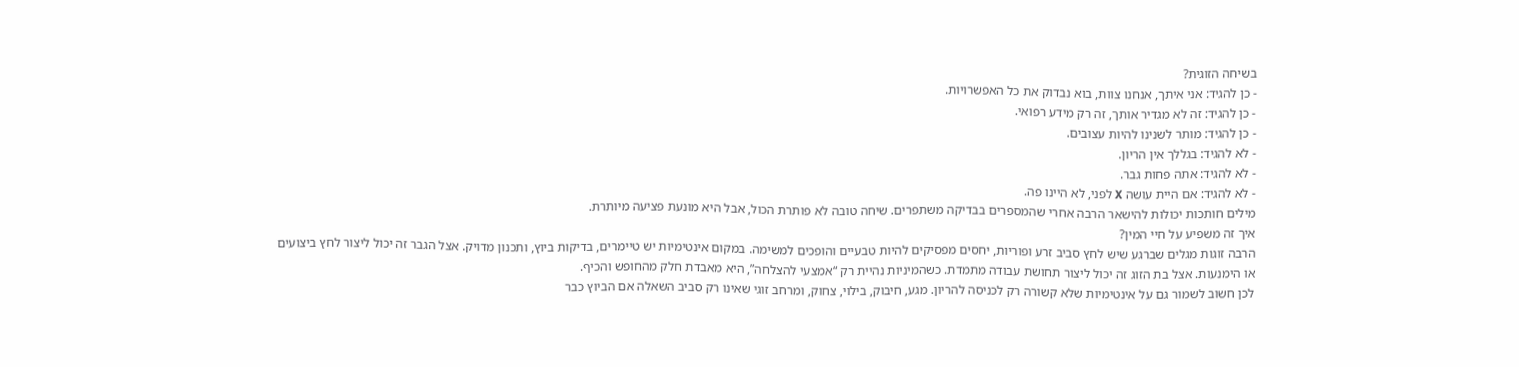בשיחה הזוגית?
- כן להגיד: אני איתך, אנחנו צוות, בוא נבדוק את כל האפשרויות.
- כן להגיד: זה לא מגדיר אותך, זה רק מידע רפואי.
- כן להגיד: מותר לשנינו להיות עצובים.
- לא להגיד: בגללך אין הריון.
- לא להגיד: אתה פחות גבר.
- לא להגיד: אם היית עושה X לפני, לא היינו פה.
מילים חותכות יכולות להישאר הרבה אחרי שהמספרים בבדיקה משתפרים. שיחה טובה לא פותרת הכול, אבל היא מונעת פציעה מיותרת.
איך זה משפיע על חיי המין?
הרבה זוגות מגלים שברגע שיש לחץ סביב זרע ופוריות, יחסים מפסיקים להיות טבעיים והופכים למשימה. במקום אינטימיות יש טיימרים, בדיקות ביוץ, ותכנון מדויק. אצל הגבר זה יכול ליצור לחץ ביצועים או הימנעות. אצל בת הזוג זה יכול ליצור תחושת עבודה מתמדת. כשהמיניות נהיית רק “אמצעי להצלחה”, היא מאבדת חלק מהחופש והכיף.
לכן חשוב לשמור גם על אינטימיות שלא קשורה רק לכניסה להריון. מגע, חיבוק, בילוי, צחוק, ומרחב זוגי שאינו רק סביב השאלה אם הביוץ כבר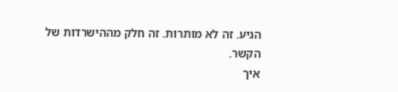הגיע. זה לא מותרות. זה חלק מההישרדות של הקשר.
איך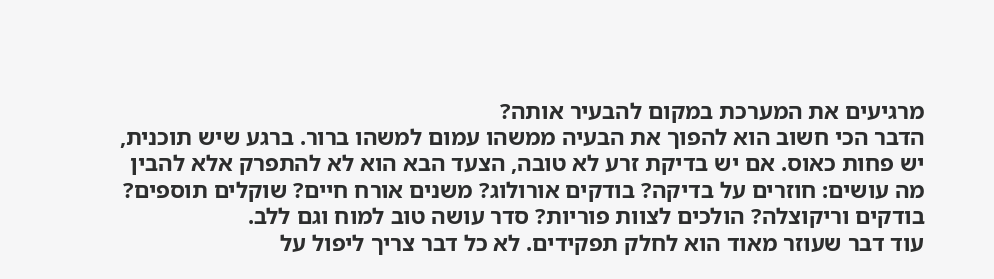מרגיעים את המערכת במקום להבעיר אותה?
הדבר הכי חשוב הוא להפוך את הבעיה ממשהו עמום למשהו ברור. ברגע שיש תוכנית, יש פחות כאוס. אם יש בדיקת זרע לא טובה, הצעד הבא הוא לא להתפרק אלא להבין מה עושים: חוזרים על בדיקה? בודקים אורולוג? משנים אורח חיים? שוקלים תוספים? בודקים וריקוצלה? הולכים לצוות פוריות? סדר עושה טוב למוח וגם ללב.
עוד דבר שעוזר מאוד הוא לחלק תפקידים. לא כל דבר צריך ליפול על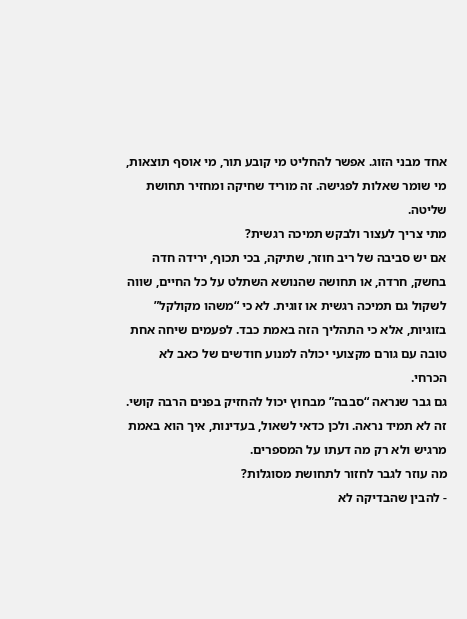אחד מבני הזוג. אפשר להחליט מי קובע תור, מי אוסף תוצאות, מי שומר שאלות לפגישה. זה מוריד שחיקה ומחזיר תחושת שליטה.
מתי צריך לעצור ולבקש תמיכה רגשית?
אם יש סביבה של ריב חוזר, שתיקה, בכי תכוף, ירידה חדה בחשק, חרדה, או תחושה שהנושא השתלט על כל החיים, שווה לשקול גם תמיכה רגשית או זוגית. לא כי “משהו מקולקל” בזוגיות, אלא כי התהליך הזה באמת כבד. לפעמים שיחה אחת טובה עם גורם מקצועי יכולה למנוע חודשים של כאב לא הכרחי.
גם גבר שנראה “סבבה” מבחוץ יכול להחזיק בפנים הרבה קושי. זה לא תמיד נראה. ולכן כדאי לשאול, בעדינות, איך הוא באמת מרגיש ולא רק מה דעתו על המספרים.
מה עוזר לגבר לחזור לתחושת מסוגלות?
- להבין שהבדיקה לא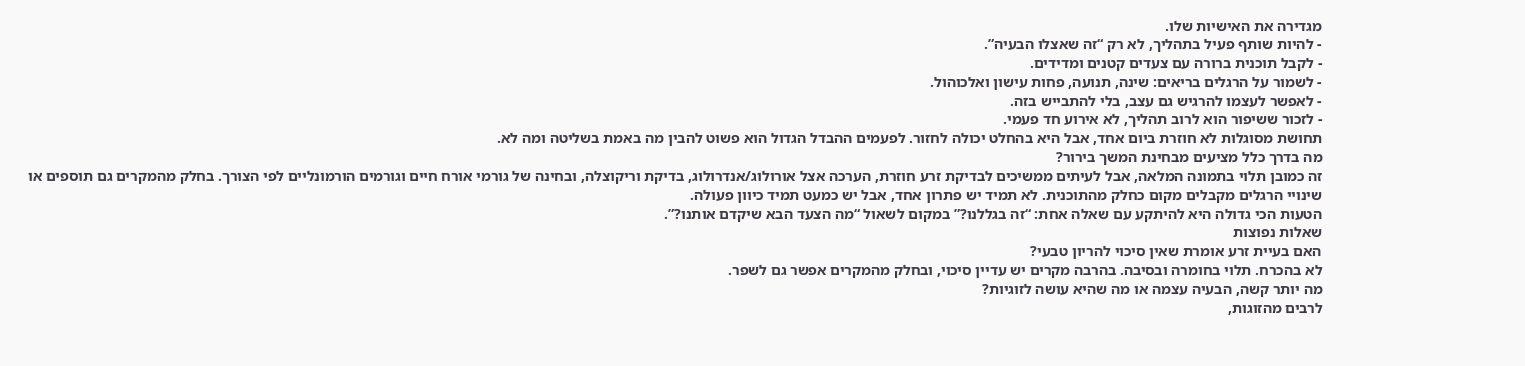מגדירה את האישיות שלו.
- להיות שותף פעיל בתהליך, לא רק “זה שאצלו הבעיה”.
- לקבל תוכנית ברורה עם צעדים קטנים ומדידים.
- לשמור על הרגלים בריאים: שינה, תנועה, פחות עישון ואלכוהול.
- לאפשר לעצמו להרגיש גם עצב, בלי להתבייש בזה.
- לזכור ששיפור הוא לרוב תהליך, לא אירוע חד פעמי.
תחושת מסוגלות לא חוזרת ביום אחד, אבל היא בהחלט יכולה לחזור. לפעמים ההבדל הגדול הוא פשוט להבין מה באמת בשליטה ומה לא.
מה בדרך כלל מציעים מבחינת המשך בירור?
זה כמובן תלוי בתמונה המלאה, אבל לעיתים ממשיכים לבדיקת זרע חוזרת, הערכה אצל אורולוג/אנדרולוג, בדיקת וריקוצלה, ובחינה של גורמי אורח חיים וגורמים הורמונליים לפי הצורך. בחלק מהמקרים גם תוספים או שינויי הרגלים מקבלים מקום כחלק מהתוכנית. לא תמיד יש פתרון אחד, אבל יש כמעט תמיד כיוון פעולה.
הטעות הכי גדולה היא להיתקע עם שאלה אחת: “זה בגללנו?” במקום לשאול “מה הצעד הבא שיקדם אותנו?”.
שאלות נפוצות
האם בעיית זרע אומרת שאין סיכוי להריון טבעי?
לא בהכרח. תלוי בחומרה ובסיבה. בהרבה מקרים יש עדיין סיכוי, ובחלק מהמקרים אפשר גם לשפר.
מה יותר קשה, הבעיה עצמה או מה שהיא עושה לזוגיות?
לרבים מהזוגות,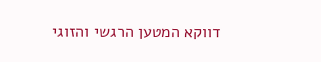דווקא המטען הרגשי והזוגי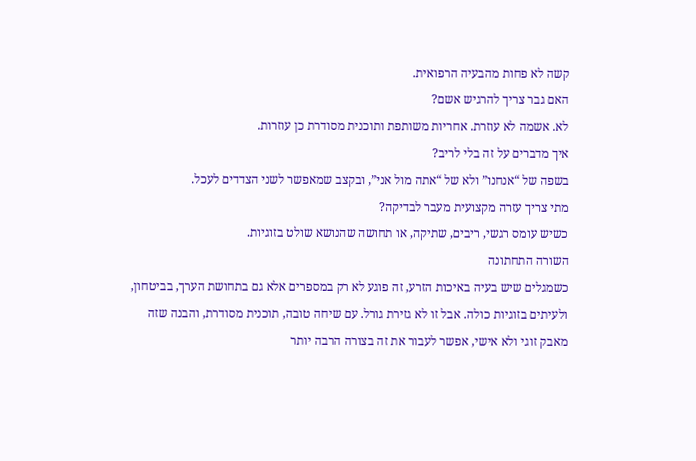קשה לא פחות מהבעיה הרפואית.
האם גבר צריך להרגיש אשם?
לא. אשמה לא עוזרת. אחריות משותפת ותוכנית מסודרת כן עוזרות.
איך מדברים על זה בלי לריב?
בשפה של “אנחנו” ולא של “אתה מול אני”, ובקצב שמאפשר לשני הצדדים לעכל.
מתי צריך עזרה מקצועית מעבר לבדיקה?
כשיש עומס רגשי, ריבים, שתיקה, או תחושה שהנושא שולט בזוגיות.
השורה התחתונה
כשמגלים שיש בעיה באיכות הזרע, זה פוגע לא רק במספרים אלא גם בתחושת הערך, בביטחון, ולעיתים בזוגיות כולה. אבל זו לא גזירת גורל. עם שיחה טובה, תוכנית מסודרת, והבנה שזה מאבק זוגי ולא אישי, אפשר לעבור את זה בצורה הרבה יותר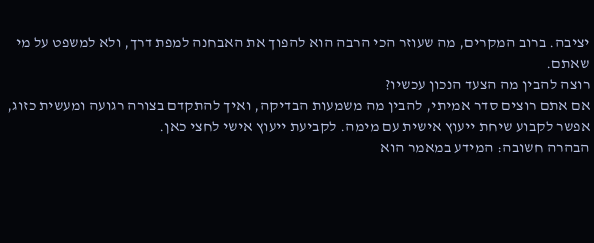יציבה. ברוב המקרים, מה שעוזר הכי הרבה הוא להפוך את האבחנה למפת דרך, ולא למשפט על מי שאתם.
רוצה להבין מה הצעד הנכון עכשיו?
אם אתם רוצים סדר אמיתי, להבין מה משמעות הבדיקה, ואיך להתקדם בצורה רגועה ומעשית כזוג, אפשר לקבוע שיחת ייעוץ אישית עם מימה. לקביעת ייעוץ אישי לחצי כאן.
הבהרה חשובה: המידע במאמר הוא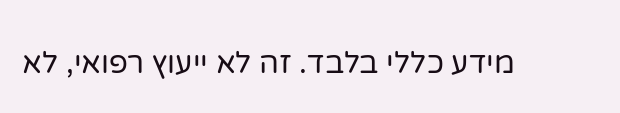מידע כללי בלבד. זה לא ייעוץ רפואי, לא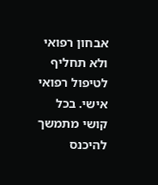אבחון רפואי ולא תחליף לטיפול רפואי אישי. בכל קושי מתמשך להיכנס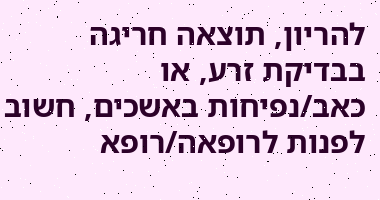להריון, תוצאה חריגה בבדיקת זרע, או כאב/נפיחות באשכים, חשוב לפנות לרופאה/רופא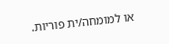או למומחה/ית פוריות.